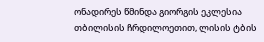ონადირეს წმინდა გიორგის ეკლესია
თბილისის ჩრდილოეთით, ლისის ტბის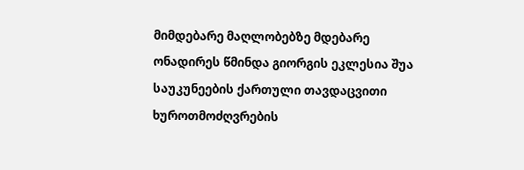მიმდებარე მაღლობებზე მდებარე ონადირეს წმინდა გიორგის ეკლესია შუა საუკუნეების ქართული თავდაცვითი ხუროთმოძღვრების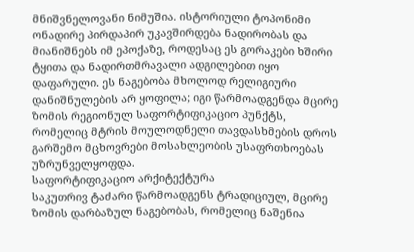მნიშვნელოვანი ნიმუშია. ისტორიული ტოპონიმი ონადირე პირდაპირ უკავშირდება ნადირობას და მიანიშნებს იმ ეპოქაზე, როდესაც ეს გორაკები ხშირი ტყითა და ნადირთმრავალი ადგილებით იყო დაფარული. ეს ნაგებობა მხოლოდ რელიგიური დანიშნულების არ ყოფილა; იგი წარმოადგენდა მცირე ზომის რეგიონულ საფორტიფიკაციო პუნქტს, რომელიც მტრის მოულოდნელი თავდასხმების დროს გარშემო მცხოვრები მოსახლეობის უსაფრთხოებას უზრუნველყოფდა.
საფორტიფიკაციო არქიტექტურა
საკუთრივ ტაძარი წარმოადგენს ტრადიციულ, მცირე ზომის დარბაზულ ნაგებობას, რომელიც ნაშენია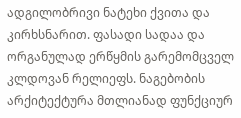ადგილობრივი ნატეხი ქვითა და კირხსნარით. ფასადი სადაა და ორგანულად ერწყმის გარემომცველ კლდოვან რელიეფს. ნაგებობის არქიტექტურა მთლიანად ფუნქციურ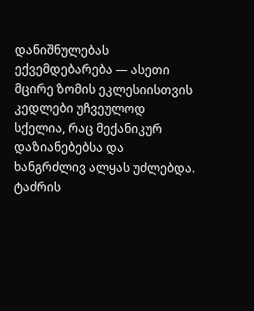დანიშნულებას ექვემდებარება — ასეთი მცირე ზომის ეკლესიისთვის კედლები უჩვეულოდ სქელია, რაც მექანიკურ დაზიანებებსა და ხანგრძლივ ალყას უძლებდა.
ტაძრის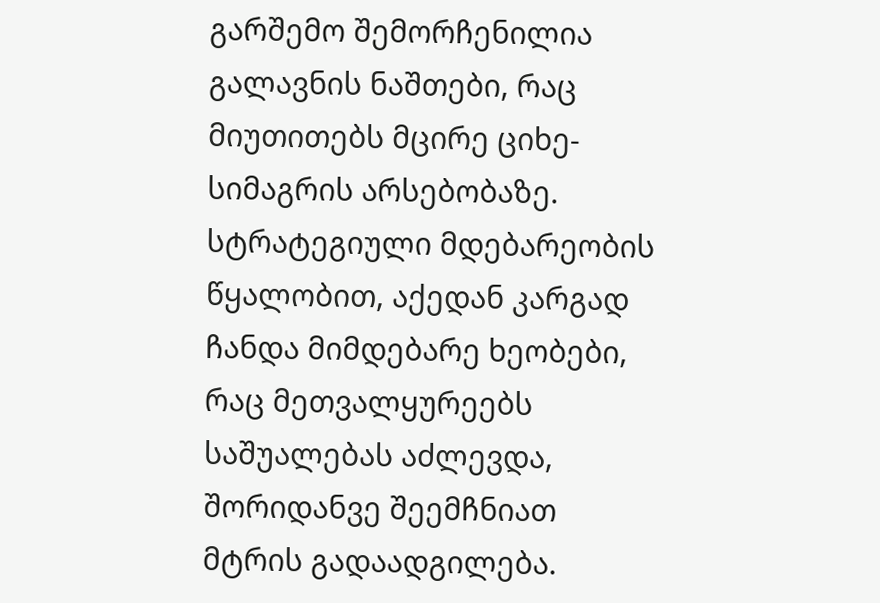გარშემო შემორჩენილია გალავნის ნაშთები, რაც მიუთითებს მცირე ციხე-სიმაგრის არსებობაზე. სტრატეგიული მდებარეობის წყალობით, აქედან კარგად ჩანდა მიმდებარე ხეობები, რაც მეთვალყურეებს საშუალებას აძლევდა, შორიდანვე შეემჩნიათ მტრის გადაადგილება.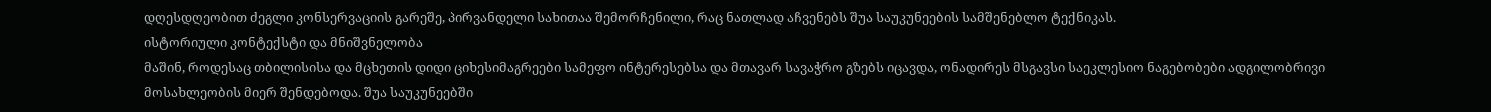დღესდღეობით ძეგლი კონსერვაციის გარეშე, პირვანდელი სახითაა შემორჩენილი, რაც ნათლად აჩვენებს შუა საუკუნეების სამშენებლო ტექნიკას.
ისტორიული კონტექსტი და მნიშვნელობა
მაშინ, როდესაც თბილისისა და მცხეთის დიდი ციხესიმაგრეები სამეფო ინტერესებსა და მთავარ სავაჭრო გზებს იცავდა, ონადირეს მსგავსი საეკლესიო ნაგებობები ადგილობრივი მოსახლეობის მიერ შენდებოდა. შუა საუკუნეებში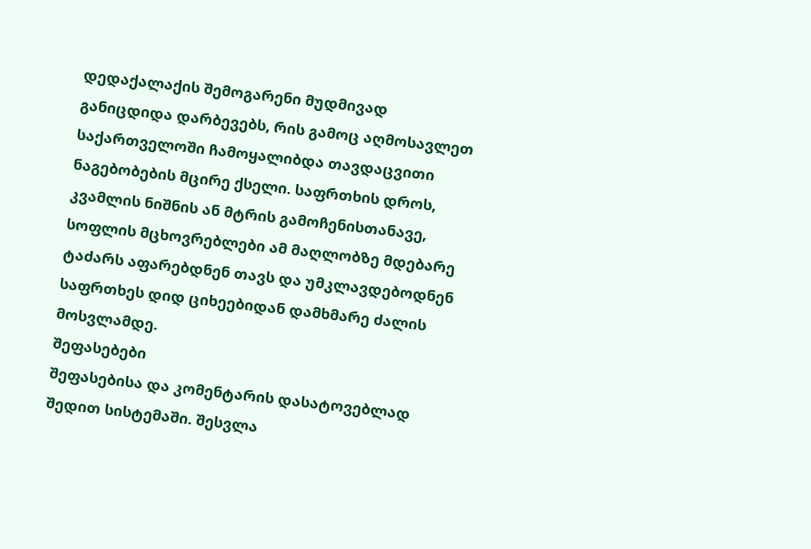დედაქალაქის შემოგარენი მუდმივად განიცდიდა დარბევებს, რის გამოც აღმოსავლეთ საქართველოში ჩამოყალიბდა თავდაცვითი ნაგებობების მცირე ქსელი. საფრთხის დროს, კვამლის ნიშნის ან მტრის გამოჩენისთანავე, სოფლის მცხოვრებლები ამ მაღლობზე მდებარე ტაძარს აფარებდნენ თავს და უმკლავდებოდნენ საფრთხეს დიდ ციხეებიდან დამხმარე ძალის მოსვლამდე.
შეფასებები
შეფასებისა და კომენტარის დასატოვებლად შედით სისტემაში. შესვლა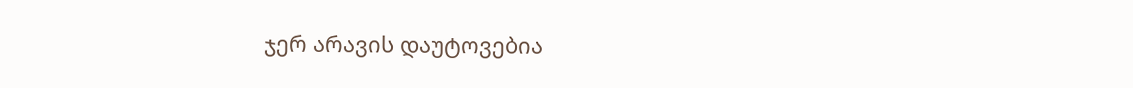ჯერ არავის დაუტოვებია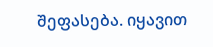შეფასება. იყავით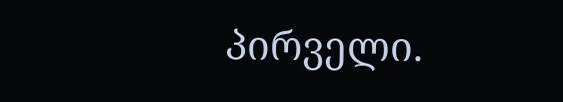პირველი.